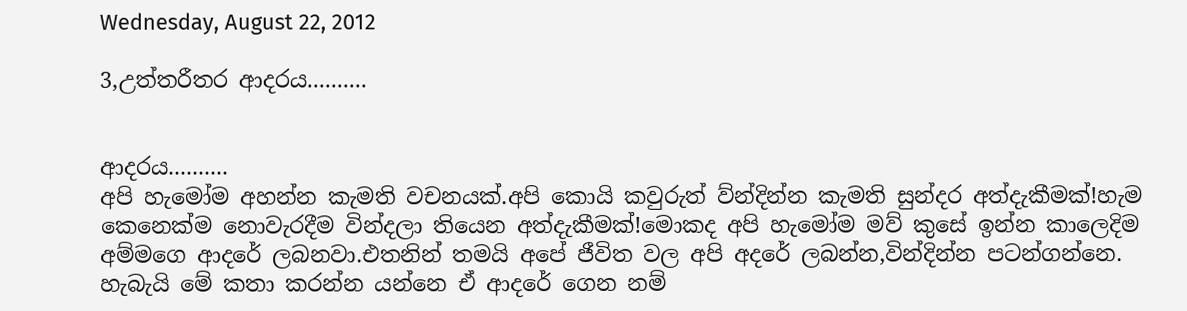Wednesday, August 22, 2012

3,උත්තරීතර ආදරය..........


ආදරය..........
අපි හැමෝම අහන්න කැමති වචනයක්.අපි කොයි කවුරුත් ව්න්දින්න කැමති සුන්දර අත්දැකීමක්!හැම කෙනෙක්ම නොවැරදීම වින්දලා තියෙන අත්දැකීමක්!මොකද අපි හැමෝම මව් කුසේ ඉන්න කාලෙදිම අම්මගෙ ආදරේ ලබනවා.එතනින් තමයි අපේ ජීවිත වල අපි අදරේ ලබන්න,වින්දින්න පටන්ගන්නෙ.
හැබැයි මේ කතා කරන්න යන්නෙ ඒ ආදරේ ගෙන නම්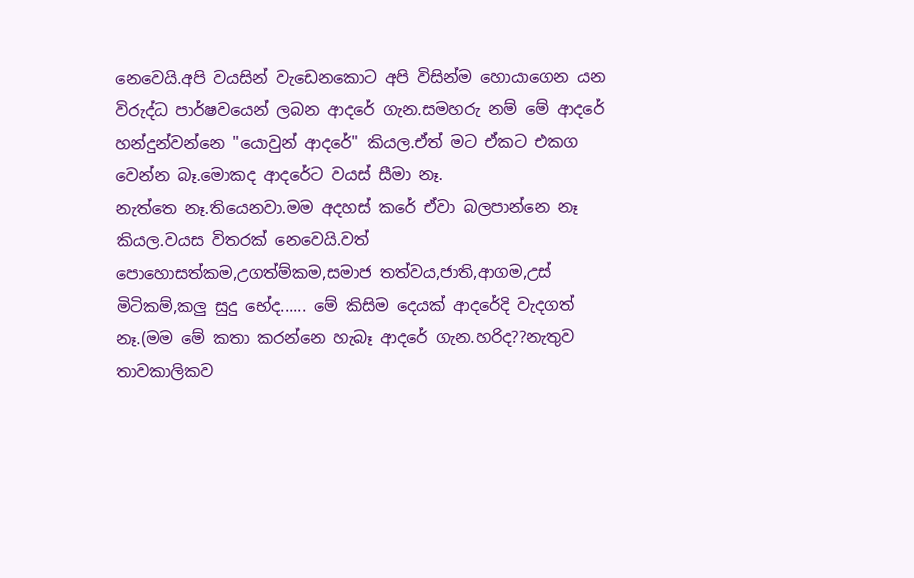නෙවෙයි.අපි වයසින් වැඩෙනකොට අපි විසින්ම හොයාගෙන යන විරුද්ධ පාර්ෂවයෙන් ලබන ආදරේ ගැන.සමහරු නම් මේ ආදරේ හන්දුන්වන්නෙ "යොවුන් ආදරේ" කියල.ඒත් මට ඒකට එකග වෙන්න බෑ.මොකද ආදරේට වයස් සීමා නෑ.
නැත්තෙ නෑ.තියෙනවා.මම අදහස් කරේ ඒවා බලපාන්නෙ නෑ කියල.වයස විතරක් නෙවෙයි.වත් පොහොසත්කම,උගත්ම්කම,සමාජ තත්වය,ජාති,ආගම,උස් මිටිකම්,කලු සුදු භේද...... මේ කිසිම දෙයක් ආදරේදි වැදගත් නෑ.(මම මේ කතා කරන්නෙ හැබෑ ආදරේ ගැන.හරිද??නැතුව තාවකාලිකව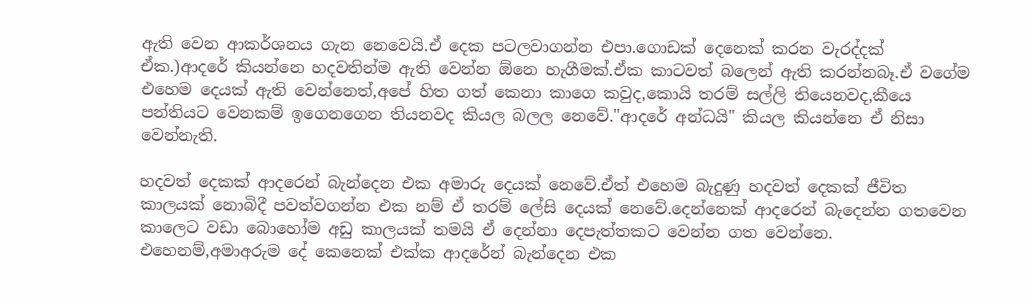ඇති වෙන ආකර්ශනය ගැන නෙවෙයි.ඒ දෙක පටලවාගන්න එපා.ගොඩක් දෙනෙක් කරන වැරද්දක් ඒක.)ආදරේ කියන්නෙ හදවතින්ම ඇති වෙන්න ඕනෙ හැගීමක්.ඒක කාටවත් බලෙන් ඇති කරන්නබෑ.ඒ වගේම එහෙම දෙයක් ඇති වෙන්නෙත්,අපේ හිත ගත් කෙනා කාගෙ කවුද,කොයි තරම් සල්ලි තියෙනවද,කීයෙ පන්තියට වෙනකම් ඉගෙනගෙන තියනවද කියල බලල නෙවේ."ආදරේ අන්ධයි" කියල කියන්නෙ ඒ නිසා වෙන්නැති.

හදවත් දෙකක් ආදරෙන් බැන්දෙන එක අමාරු දෙයක් නෙවේ.ඒත් එහෙම බැදුණු හදවත් දෙකක් ජීවිත කාලයක් නොබිදී පවත්වගන්න එක නම් ඒ තරම් ලේසි දෙයක් නෙවේ.දෙන්නෙක් ආදරෙන් බැදෙන්න ගතවෙන කාලෙට වඩා බොහෝම අඩු කාලයක් තමයි ඒ දෙන්නා දෙපැත්තකට වෙන්න ගත වෙන්නෙ.
එහෙනම්,අමාඅරුම දේ කෙනෙක් එක්ක ආදරේන් බැන්දෙන එක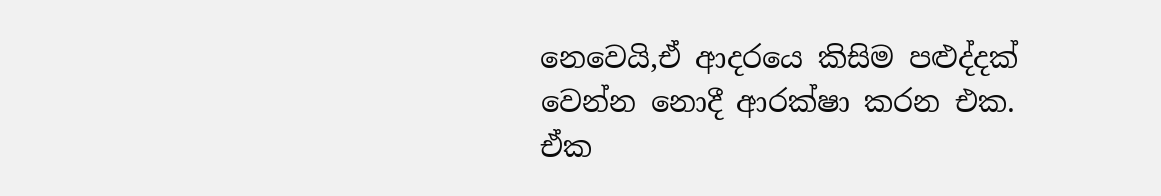නෙවෙයි,ඒ ආදරයෙ කිසිම පළුද්දක් වෙන්න නොදී ආරක්ෂා කරන එක.
ඒක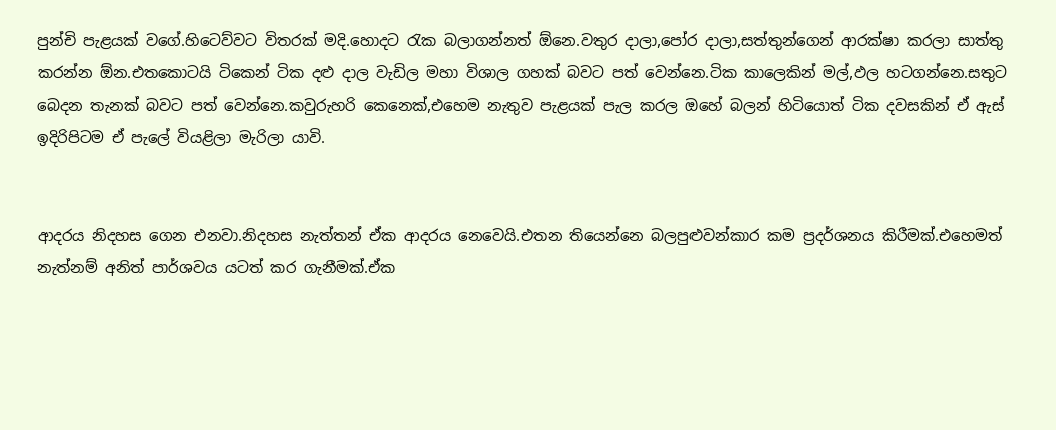පුන්චි පැළයක් වගේ.හිටෙව්වට විතරක් මදි.හොදට රැක බලාගන්නත් ඕනෙ.වතුර දාලා,පෝර දාලා,සත්තුන්ගෙන් ආරක්ෂා කරලා සාත්තු කරන්න ඕන.එතකොටයි ටිකෙන් ටික දළු දාල වැඩිල මහා විශාල ගහක් බවට පත් වෙන්නෙ.ටික කාලෙකින් මල්,ඵල හටගන්නෙ.සතුට බෙදන තැනක් බවට පත් වෙන්නෙ.කවුරුහරි කෙනෙක්,එහෙම නැතුව පැළයක් පැල කරල ඔහේ බලන් හිටියොත් ටික දවසකින් ඒ ඇස් ඉදිරිපිටම ඒ පැලේ වියළිලා මැරිලා යාවි.


ආදරය නිදහස ගෙන එනවා.නිදහස නැත්තන් ඒක ආදරය නෙවෙයි.එතන තියෙන්නෙ බලපුළුවන්කාර කම ප්‍රදර්ශනය කිරීමක්.එහෙමත් නැත්නම් අනිත් පාර්ශවය යටත් කර ගැනීමක්.ඒක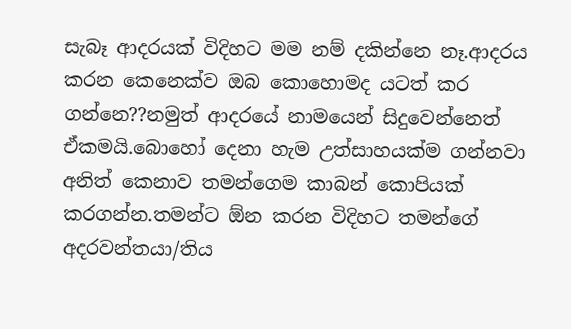සැබෑ ආදරයක් විදිහට මම නම් දකින්නෙ නෑ.ආදරය කරන කෙනෙක්ව ඔබ කොහොමද යටත් කර ගන්නෙ??නමුත් ආදරයේ නාමයෙන් සිදුවෙන්නෙත් ඒකමයි.බොහෝ දෙනා හැම උත්සාහයක්ම ගන්නවා අනිත් කෙනාව තමන්ගෙම කාබන් කොපියක් කරගන්න.තමන්ට ඕන කරන විදිහට තමන්ගේ අදරවන්තයා/තිය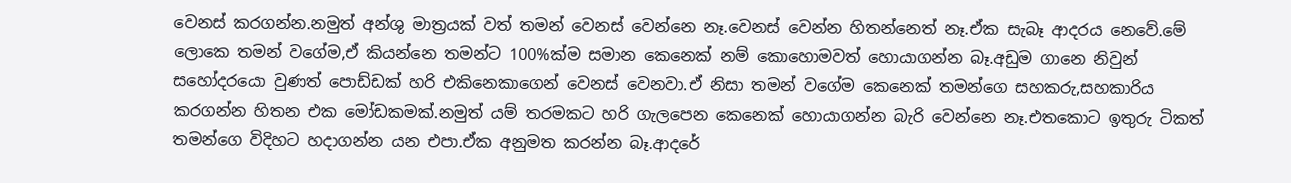වෙනස් කරගන්න.නමුත් අන්ශු මාත්‍රයක් වත් තමන් වෙනස් වෙන්නෙ නෑ.වෙනස් වෙන්න හිතන්නෙත් නෑ.ඒක සැබෑ ආදරය නෙවේ.මේ ලොකෙ තමන් වගේම,ඒ කියන්නෙ තමන්ට 100%ක්ම සමාන කෙනෙක් නම් කොහොමවත් හොයාගන්න බෑ.අඩුම ගානෙ නිවුන් සහෝදරයො වුණත් පොඩ්ඩක් හරි එකිනෙකාගෙන් වෙනස් වෙනවා.ඒ නිසා තමන් වගේම කෙනෙක් තමන්ගෙ සහකරු,සහකාරිය කරගන්න හිතන එක මෝඩකමක්.නමුත් යම් තරමකට හරි ගැලපෙන කෙනෙක් හොයාගන්න බැරි වෙන්නෙ නෑ.එතකොට ඉතුරු ටිකත් තමන්ගෙ විදිහට හදාගන්න යන එපා.ඒක අනුමත කරන්න බෑ.ආදරේ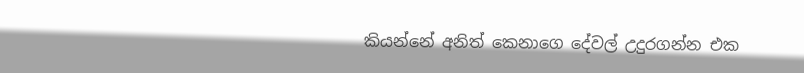කියන්නේ අනිත් කෙනාගෙ දේවල් උදුරගන්න එක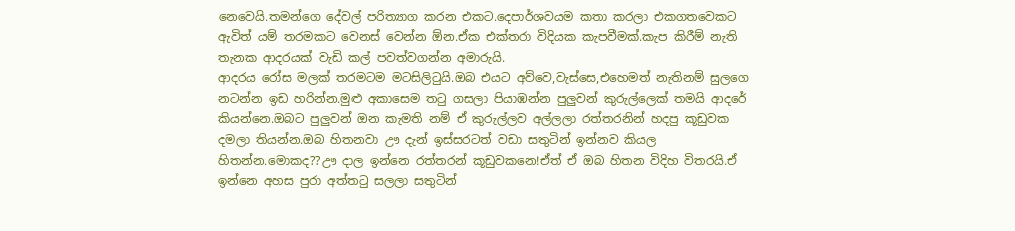නෙවෙයි.තමන්ගෙ දේවල් පරිත්‍යාග කරන එකට.දෙපාර්ශවයම කතා කරලා එකගතවෙකට ඇවිත් යම් තරමකට වෙනස් වෙන්න ඕන.ඒක එක්තරා විදියක කැපවීමක්.කැප කිරීම් නැති තැනක ආදරයක් වැඩි කල් පවත්වගන්න අමාරුයි.
ආදරය රෝස මලක් තරමටම මටසිලිටුයි.ඔබ එයට අව්වෙ,වැස්සෙ,එහෙමත් නැතිනම් සුලගෙ නටන්න ඉඩ හරින්න.මුළු අකාසෙම තටු ගසලා පියාඹන්න පුලුවන් කුරුල්ලෙක් තමයි ආදරේ කියන්නෙ.ඔබට පුලුවන් ඔන කැමති නම් ඒ කුරුල්ලව අල්ලලා රත්තරනින් හදපු කූඩුවක දමලා තියන්න.ඔබ හිතනවා ඌ දැන් ඉස්සරටත් වඩා සතුටින් ඉන්නව කියල හිතන්න.මොකද??ඌ දාල ඉන්නෙ රත්තරන් කූඩුවකනෙ!ඒත් ඒ ඔබ හිතන විදිහ විතරයි.ඒ ඉන්නෙ අහස පුරා අත්තටු සලලා සතුටින්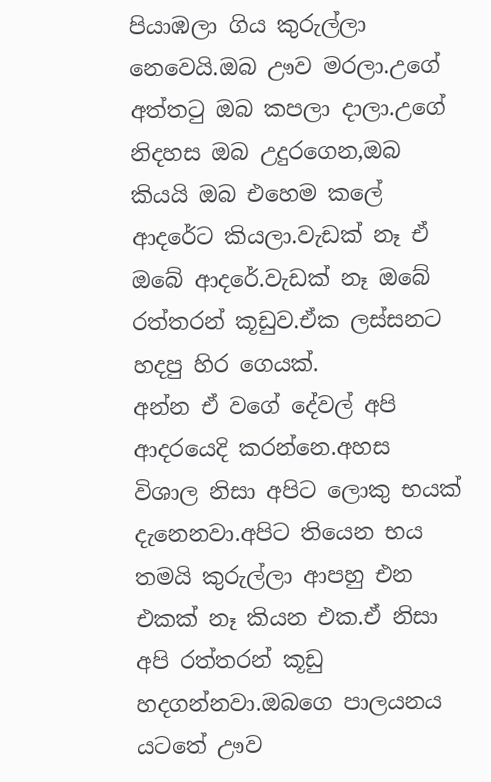පියාඹලා ගිය කුරුල්ලා නෙවෙයි.ඔබ ඌව මරලා.උගේ අත්තටු ඔබ කපලා දාලා.උගේ නිදහස ඔබ උදුරගෙන,ඔබ කියයි ඔබ එහෙම කලේ ආදරේට කියලා.වැඩක් නෑ ඒ ඔබේ ආදරේ.වැඩක් නෑ ඔබේ රත්තරන් කූඩුව.ඒක ලස්සනට හදපු හිර ගෙයක්.
අන්න ඒ වගේ දේවල් අපි ආදරයෙදි කරන්නෙ.අහස විශාල නිසා අපිට ලොකු භයක් දැනෙනවා.අපිට තියෙන භය තමයි කුරුල්ලා ආපහු එන එකක් නෑ කියන එක.ඒ නිසා අපි රත්තරන් කූඩු හදගන්නවා.ඔබගෙ පාලයනය යටතේ ඌව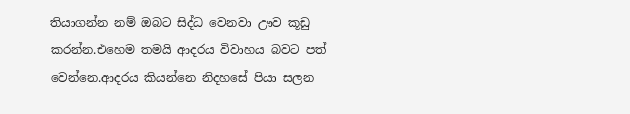තියාගන්න නම් ඔබට සිද්ධ වෙනවා ඌව කූඩු කරන්න.එහෙම තමයි ආදරය විවාහය බවට පත් වෙන්නෙ.ආදරය කියන්නෙ නිදහසේ පියා සලන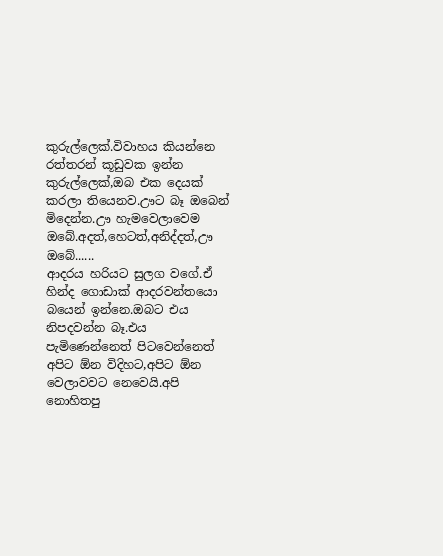කුරුල්ලෙක්.විවාහය කියන්නෙ රත්තරන් කූඩුවක ඉන්න කුරුල්ලෙක්,ඔබ එක දෙයක් කරලා තියෙනව.ඌට බෑ ඔබෙන් මිදෙන්න.ඌ හැමවෙලාවෙම ඔබේ.අදත්,හෙටත්,අනිද්දත්,ඌ ඔබේ......
ආදරය හරියට සුලග වගේ.ඒ හින්ද ගොඩාක් ආදරවන්තයො බයෙන් ඉන්නෙ.ඔබට එය නිපදවන්න බෑ.එය පැමිණෙන්නෙත් පිටවෙන්නෙත් අපිට ඕන විදිහට,අපිට ඕන වෙලාවවට නෙවෙයි.අපි නොහිතපු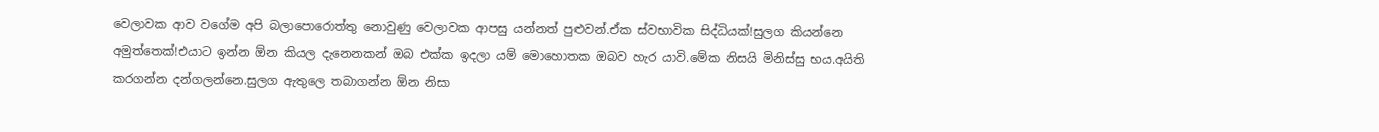වෙලාවක ආව වගේම අපි බලාපොරොත්තු නොවුණු වෙලාවක ආපසු යන්නත් පුළුවන්.ඒක ස්වභාවික සිද්ධියක්!සුලග කියන්නෙ අමුත්තෙක්!එයාට ඉන්න ඕන කියල දැනෙනකන් ඔබ එක්ක ඉදලා යම් මොහොතක ඔබව හැර යාවි.මේක නිසයි මිනිස්සු භය.අයිති කරගන්න දන්ගලන්නෙ.සුලග ඇතුලෙ තබාගන්න ඕන නිසා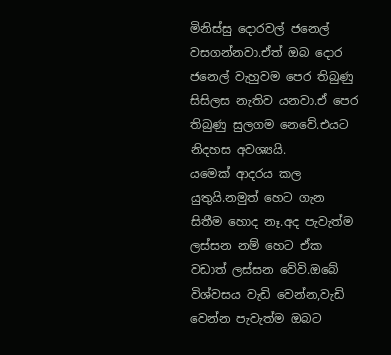මිනිස්සු දොරවල් ජනෙල් වසගන්නවා.ඒත් ඔබ දොර ජනෙල් වැහුවම පෙර තිබුණු සිසිලස නැතිව යනවා.ඒ පෙර තිබුණු සුලගම නෙවේ.එයට නිදහස අවශ්‍යයි.
යමෙක් ආදරය කල යුතුයි.නමුත් හෙට ගැන සිතීම හොද නෑ.අද පැවැත්ම ලස්සන නම් හෙට ඒක වඩාත් ලස්සන වේවි.ඔබේ විශ්වසය වැඩි වෙන්න,වැඩි වෙන්න පැවැත්ම ඔබට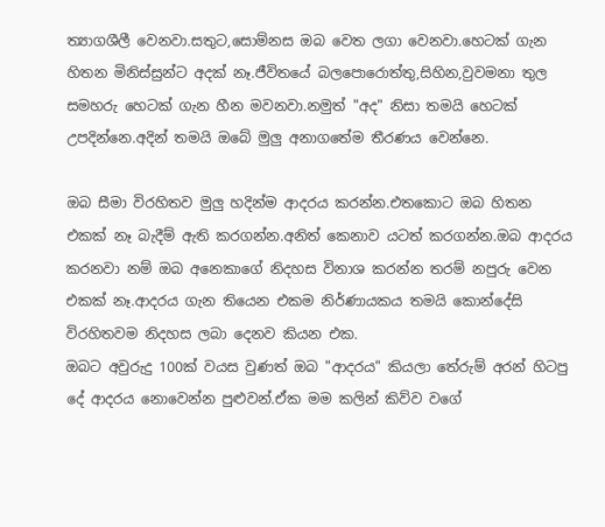ත්‍යාගශීලී වෙනවා.සතුට,සොම්නස ඔබ වෙත ලගා වෙනවා.හෙටක් ගැන හිතන මිනිස්සුන්ට අදක් නෑ.ජීවිතයේ බලපොරොත්තු,සිහින,වුවමනා තුල සමහරු හෙටක් ගැන හීන මවනවා.නමුත් "අද" නිසා තමයි හෙටක් උපදින්නෙ.අදින් තමයි ඔබේ මුලු අනාගතේම තීරණය වෙන්නෙ.

ඔබ සීමා විරහිතව මුලු හදින්ම ආදරය කරන්න.එතකොට ඔබ හිතන එකක් නෑ බැදීම් ඇති කරගන්න.අනිත් කෙනාව යටත් කරගන්න.ඔබ ආදරය කරනවා නම් ඔබ අනෙකාගේ නිදහස විනාශ කරන්න තරම් නපුරු වෙන එකක් නෑ.ආදරය ගැන තියෙන එකම නිර්ණායකය තමයි කොන්දේසි විරහිතවම නිදහස ලබා දෙනව කියන එක.
ඔබට අවුරුදු 100ක් වයස වුණත් ඔබ "ආදරය" කියලා තේරුම් අරන් හිටපු දේ ආදරය නොවෙන්න පුළුවන්.ඒක මම කලින් කිව්ව වගේ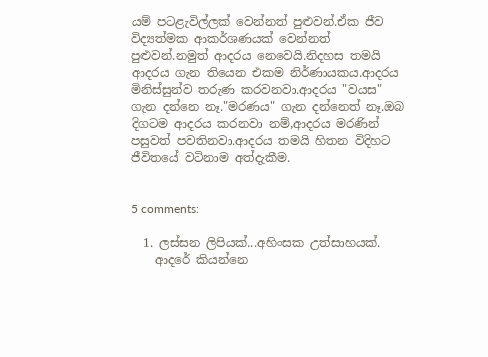යම් පටළැවිල්ලක් වෙන්නත් පුළුවන්.ඒක ජීව විද්‍යත්මක ආකර්ශණයක් වෙන්නත් පුළුවන්.නමුත් ආදරය නෙවෙයි.නිදහස තමයි ආදරය ගැන තියෙන එකම නිර්ණායකය.ආදරය මිනිස්සුන්ව තරුණ කරවනවා.ආදරය "වයස" ගැන දන්නෙ නෑ."මරණය" ගැන දන්නෙත් නෑ.ඔබ දිගටම ආදරය කරනවා නම්,ආදරය මරණින් පසුවත් පවතිනවා.ආදරය තමයි හිතන විදිහට ජීවිතයේ වටිනාම අත්දැකීම.


5 comments:

  1. ලස්සන ලිපියක්...අහිංසක උත්සාහයක්.
    ආදරේ කියන්නෙ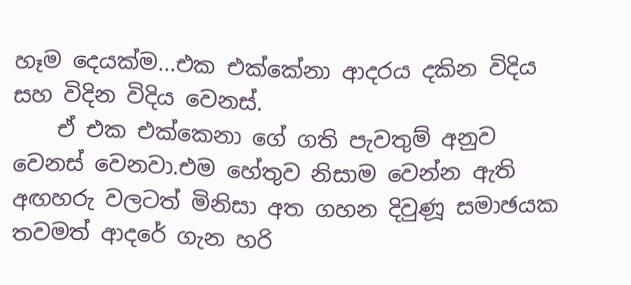හෑම දෙයක්ම...එක එක්කේනා ආදරය දකින විදිය සහ විදින විදිය වෙනස්.
    ඒ එක එක්කෙනා ගේ ගති පැවතුම් අනුව වෙනස් වෙනවා.එම හේතුව නිසාම වෙන්න ඇති අඟහරු වලටත් මිනිසා අත ගහන දිවුණූ සමාඡයක තවමත් ආදරේ ගැන හරි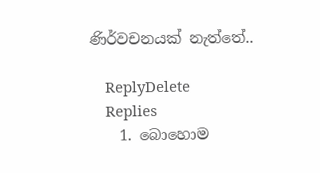ණිර්වචනයක් නැත්තේ..

    ReplyDelete
    Replies
    1. බොහොම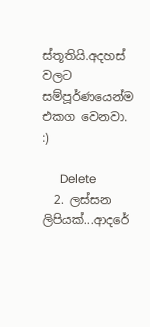ස්තූතියි.අදහස් වලට සම්පූර්ණයෙන්ම එකග වෙනවා. :)

      Delete
  2. ලස්සන ලිපියක්...ආදරේ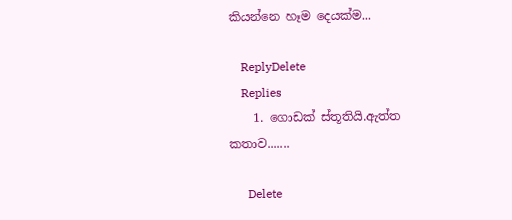කියන්නෙ හෑම දෙයක්ම...

    ReplyDelete
    Replies
    1. ගොඩක් ස්තූතියි.ඇත්ත කතාව.......

      Delete